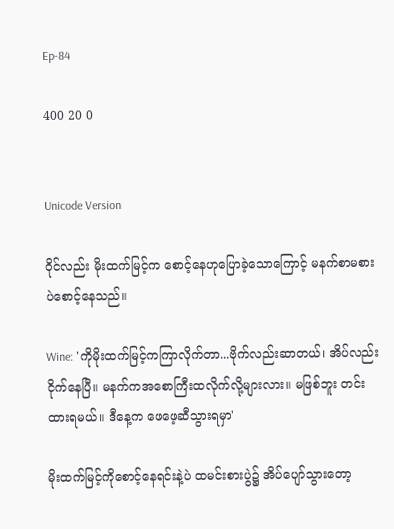Ep-84

400 20 0


Unicode Version

ဝိုင်လည်း မိုးထက်မြင့်က စောင့်နေဟုပြောခဲ့သောကြောင့် မနက်စာမစားပဲစောင့်နေသည်။

Wine: 'ကိုမိုးထက်မြင့်ကကြာလိုက်တာ...ဗိုက်လည်းဆာတယ်၊ အိပ်လည်းငိုက်နေပြီ။ မနက်ကအစောကြီးထလိုက်လို့များလား။ မဖြစ်ဘူး တင်းထားရမယ်။ ဒီနေ့က ဖေဖေ့ဆီသွားရမှာ'

မိုးထက်မြင့်ကိုစောင့်နေရင်းနဲ့ပဲ ထမင်းစားပွဲ၌ အိပ်ပျော်သွားတော့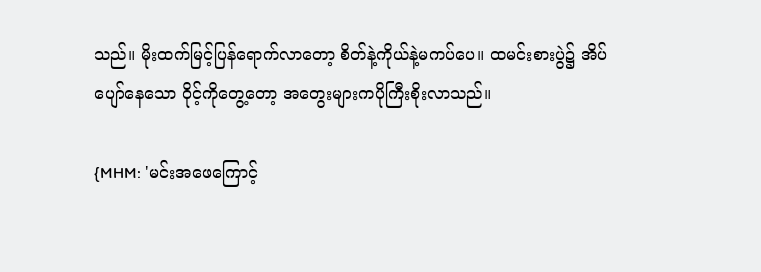သည်။ မိုးထက်မြင့်ပြန်ရောက်လာတော့ စိတ်နဲ့ကိုယ်နဲ့မကပ်ပေ။ ထမင်းစားပွဲ၌ အိပ်ပျော်နေသော ဝိုင့်ကိုတွေ့တော့ အတွေးများကပိုကြီးစိုးလာသည်။

{MHM: 'မင်းအဖေကြောင့်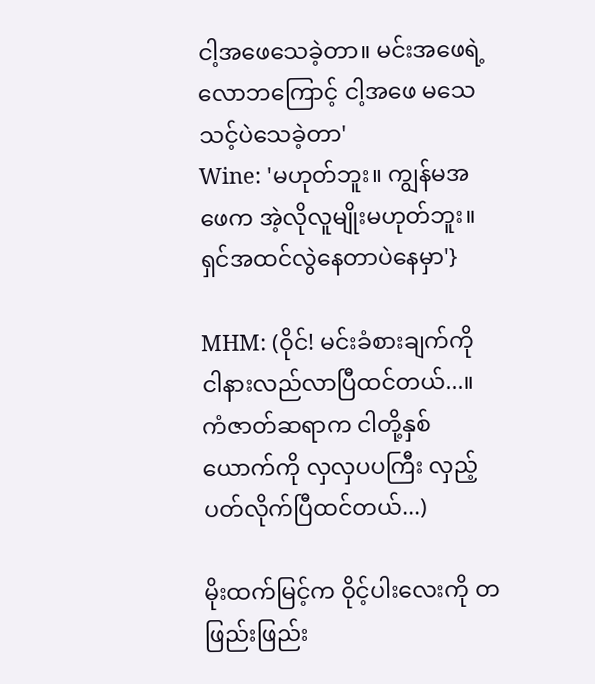ငါ့အဖေသေခဲ့တာ။ မင်းအဖေရဲ့လောဘကြောင့် ငါ့အဖေ မသေသင့်ပဲသေခဲ့တာ'
Wine: 'မဟုတ်ဘူး။ ကျွန်မအဖေက အဲ့လိုလူမျိုးမဟုတ်ဘူး။ ရှင်အထင်လွဲနေတာပဲနေမှာ'}

MHM: (ဝိုင်! မင်းခံစားချက်ကို ငါနားလည်လာပြီထင်တယ်...။ ကံဇာတ်ဆရာက ငါတို့နှစ်ယောက်ကို လှလှပပကြီး လှည့်ပတ်လိုက်ပြီထင်တယ်...)

မိုးထက်မြင့်က ဝိုင့်ပါးလေးကို တဖြည်းဖြည်း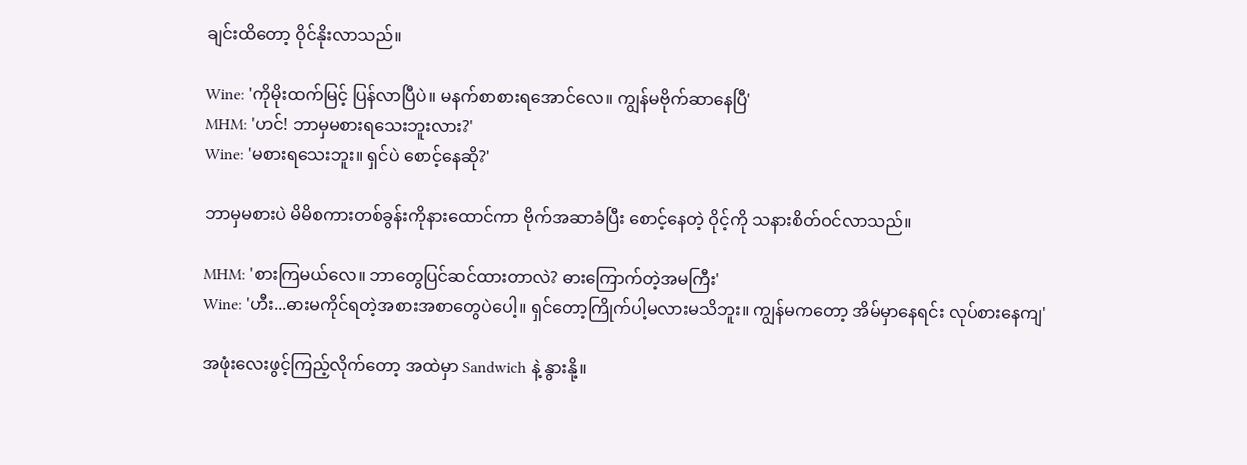ချင်းထိတော့ ဝိုင်နိုးလာသည်။

Wine: 'ကိုမိုးထက်မြင့် ပြန်လာပြီပဲ။ မနက်စာစားရအောင်လေ။ ကျွန်မဗိုက်ဆာနေပြီ'
MHM: 'ဟင်! ဘာမှမစားရသေးဘူးလား?'
Wine: 'မစားရသေးဘူး။ ရှင်ပဲ စောင့်နေဆို?'

ဘာမှမစားပဲ မိမိစကားတစ်ခွန်းကိုနားထောင်ကာ ဗိုက်အဆာခံပြီး စောင့်နေတဲ့ ဝိုင့်ကို သနားစိတ်ဝင်လာသည်။

MHM: 'စားကြမယ်လေ။ ဘာတွေပြင်ဆင်ထားတာလဲ? ဓားကြောက်တဲ့အမကြီး'
Wine: 'ဟီး...ဓားမကိုင်ရတဲ့အစားအစာတွေပဲပေါ့။ ရှင်တော့ကြိုက်ပါ့မလားမသိဘူး။ ကျွန်မကတော့ အိမ်မှာနေရင်း လုပ်စားနေကျ'

အဖုံးလေးဖွင့်ကြည့်လိုက်တော့ အထဲမှာ Sandwich နဲ့ နွားနို့။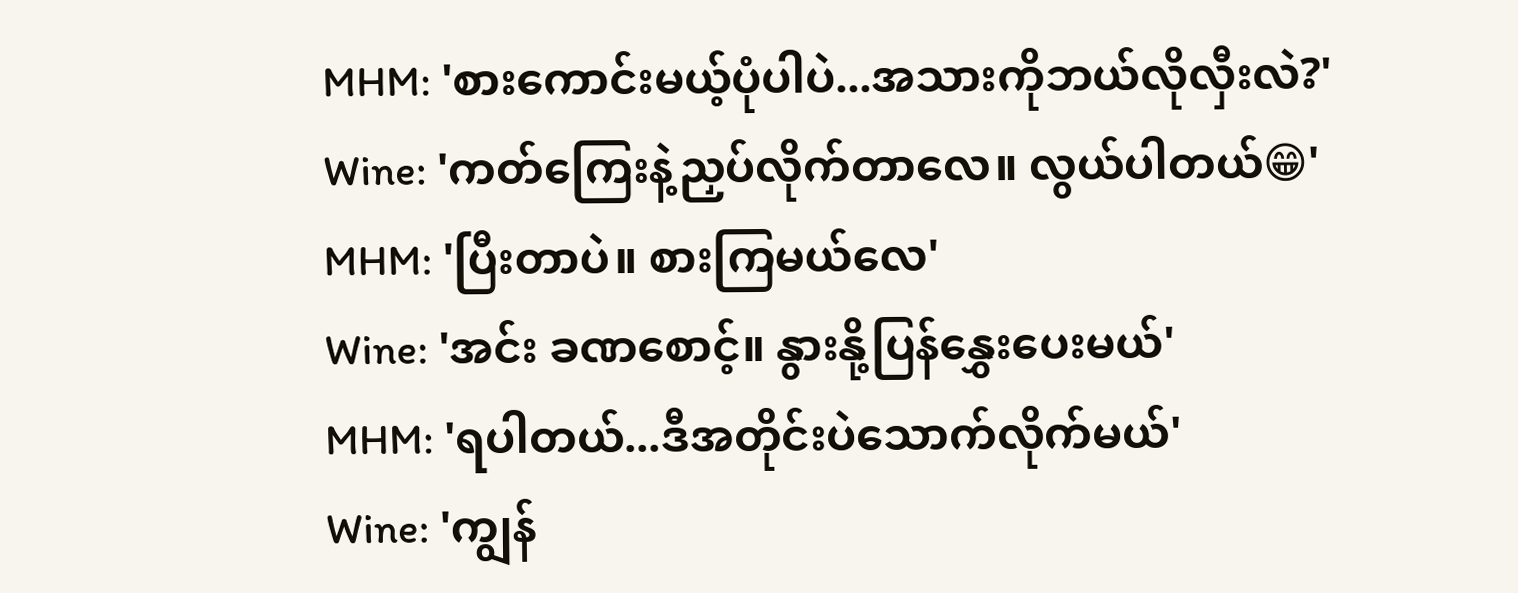MHM: 'စားကောင်းမယ့်ပုံပါပဲ...အသားကိုဘယ်လိုလှီးလဲ?'
Wine: 'ကတ်ကြေးနဲ့ညှပ်လိုက်တာလေ။ လွယ်ပါတယ်😁'
MHM: 'ပြီးတာပဲ။ စားကြမယ်လေ'
Wine: 'အင်း ခဏစောင့်။ နွားနို့ပြန်နွှေးပေးမယ်'
MHM: 'ရပါတယ်...ဒီအတိုင်းပဲသောက်လိုက်မယ်'
Wine: 'ကျွန်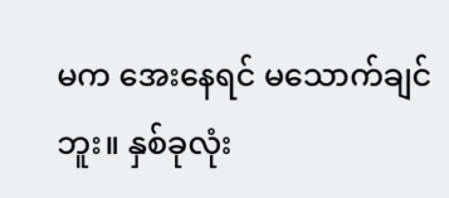မက အေးနေရင် မသောက်ချင်ဘူး။ နှစ်ခုလုံး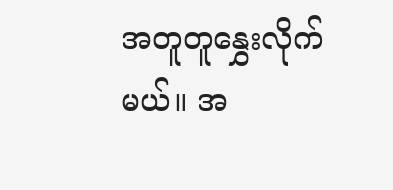အတူတူနွှေးလိုက်မယ်။ အ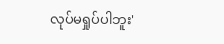လုပ်မရှုပ်ပါဘူး'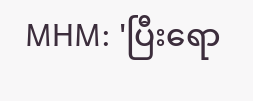MHM: 'ပြီးရော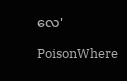လေ'

PoisonWhere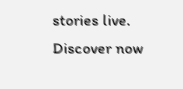stories live. Discover now